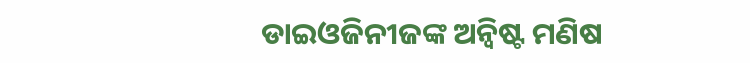ଡାଇଓଜିନୀଜଙ୍କ ଅନ୍ବିଷ୍ଟ ମଣିଷ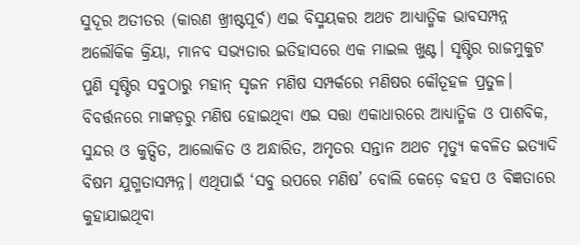ସୁଦୂର ଅତୀତର (କାରଣ ଖ୍ରୀଷ୍ଟପୂର୍ବ) ଏଇ ବିସ୍ମୟକର ଅଥଚ ଆଧ୍ୟାତ୍ମିକ ଭାବସମ୍ପନ୍ନ ଅଲୌକିକ କ୍ରିୟା, ମାନବ ସଭ୍ୟତାର ଇତିହାସରେ ଏକ ମାଇଲ ଖୁଣ୍ଟ। ସୃଷ୍ଟିର ରାଜମୁକୁଟ ପୁଣି ସୃଷ୍ଟିର ସବୁଠାରୁ ମହାନ୍‌ ସୃଜନ ମଣିଷ ସମ୍ପର୍କରେ ମଣିଷର କୌତୂହଳ ପ୍ରତୁଳ। ବିବର୍ତ୍ତନରେ ମାଙ୍କଡ଼ରୁ ମଣିଷ ହୋଇଥିବା ଏଇ ସତ୍ତା ଏକାଧାରରେ ଆଧ୍ୟାତ୍ମିକ ଓ ପାଶବିକ, ସୁନ୍ଦର ଓ କୁତ୍ସିତ, ଆଲୋକିତ ଓ ଅନ୍ଧାରିତ, ଅମୃତର ସନ୍ତାନ ଅଥଚ ମୃତ୍ୟୁ କବଳିତ ଇତ୍ୟାଦି ବିଷମ ଯୁଗ୍ମତାସମ୍ପନ୍ନ। ଏଥିପାଇଁ ‘ସବୁ ଉପରେ ମଣିଷ’ ବୋଲି କେଡ଼େ ବହପ ଓ ବିଜ୍ଞତାରେ କୁହାଯାଇଥିବା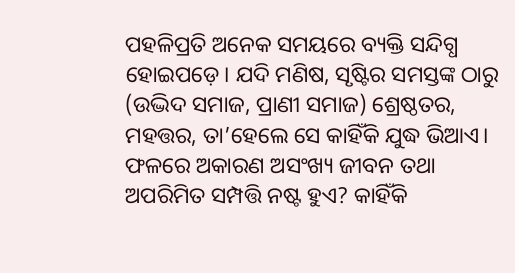ପହଳିପ୍ରତି ଅନେକ ସମୟରେ ବ୍ୟକ୍ତି ସନ୍ଦିଗ୍ଧ ହୋଇପଡ଼େ। ଯଦି ମଣିଷ, ସୃଷ୍ଟିର ସମସ୍ତଙ୍କ ଠାରୁ (ଉଦ୍ଭିଦ ସମାଜ, ପ୍ରାଣୀ ସମାଜ) ଶ୍ରେଷ୍ଠତର, ମହତ୍ତର, ତା’ହେଲେ ସେ କାହିଁକି ଯୁଦ୍ଧ ଭିଆଏ। ଫଳରେ ଅକାରଣ ଅସଂଖ୍ୟ ଜୀବନ ତଥା ଅପରିମିତ ସମ୍ପତ୍ତି ନଷ୍ଟ ହୁଏ? କାହିଁକି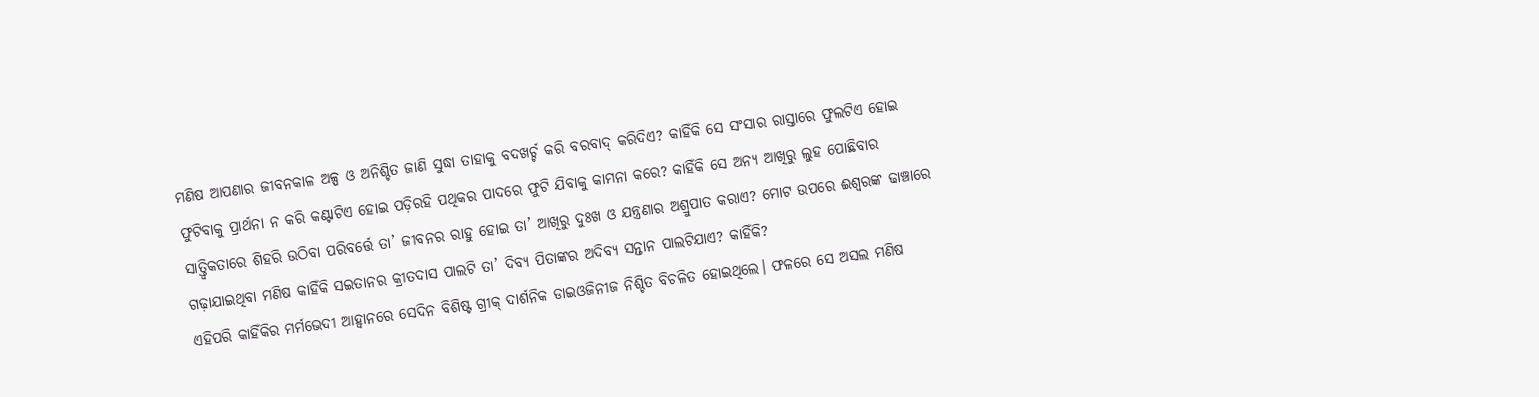ମଣିଷ ଆପଣାର ଜୀବନକାଳ ଅଳ୍ପ ଓ ଅନିଶ୍ଚିତ ଜାଣି ସୁଦ୍ଧା ତାହାକୁ ବଦଖର୍ଚ୍ଚ କରି ବରବାଦ୍‌ କରିଦିଏ? କାହିଁକି ସେ ସଂସାର ରାସ୍ତାରେ ଫୁଲଟିଏ ହୋଇ ଫୁଟିବାକୁ ପ୍ରାର୍ଥନା ନ କରି କଣ୍ଟାଟିଏ ହୋଇ ପଡ଼ିରହି ପଥିକର ପାଦରେ ଫୁଟି ଯିବାକୁ କାମନା କରେ? କାହିଁକି ସେ ଅନ୍ୟ ଆଖିରୁ ଲୁହ ପୋଛିବାର ସାତ୍ତ୍ୱିକତାରେ ଶିହରି ଉଠିବା ପରିବର୍ତ୍ତେ ତା’ ଜୀବନର ରାହୁ ହୋଇ ତା’ ଆଖିରୁ ଦୁଃଖ ଓ ଯନ୍ତ୍ରଣାର ଅଶ୍ରୁପାତ କରାଏ? ମୋଟ ଉପରେ ଈଶ୍ୱରଙ୍କ ଢାଞ୍ଚାରେ ଗଢ଼ାଯାଇଥିବା ମଣିଷ କାହିଁକି ସଇତାନର କ୍ରୀତଦାସ ପାଲଟି ତା’ ଦିବ୍ୟ ପିତାଙ୍କର ଅଦିବ୍ୟ ସନ୍ତାନ ପାଲଟିଯାଏ? କାହିଁକି?
ଏହିପରି କାହିଁକିର ମର୍ମଭେଦୀ ଆହ୍ବାନରେ ସେଦିନ ବିଶିଷ୍ଟ ଗ୍ରୀକ୍‌ ଦାର୍ଶନିକ ଡାଇଓଜିନୀଜ ନିଶ୍ଚିତ ବିଚଳିତ ହୋଇଥିଲେ। ଫଳରେ ସେ ଅସଲ ମଣିଷ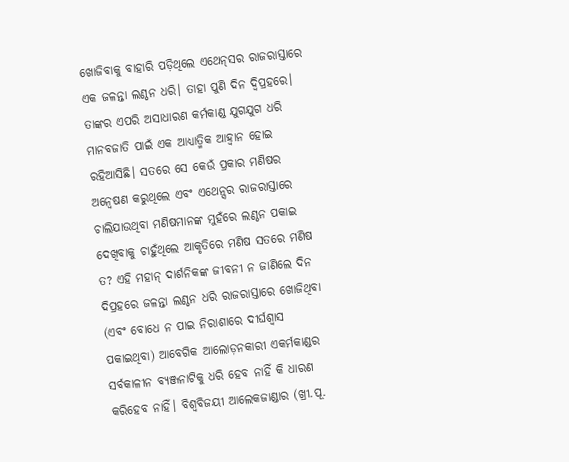ଖୋଜିବାକୁ ବାହାରି ପଡ଼ିଥିଲେ ଏଥେନ୍‌ସର ରାଜରାସ୍ତାରେ ଏକ ଜଳନ୍ତା ଲଣ୍ଠନ ଧରି। ତାହା ପୁଣି ଦିନ ଦ୍ୱିପ୍ରହରେ। ତାଙ୍କର ଏପରି ଅସାଧାରଣ କର୍ମକାଣ୍ଡ ଯୁଗଯୁଗ ଧରି ମାନବଜାତି ପାଇଁ ଏକ ଆଧ୍ୟାତ୍ମିକ ଆହ୍ବାନ ହୋଇ ରହିଆସିଛି। ସତରେ ସେ କେଉଁ ପ୍ରକାର ମଣିଷର ଅନ୍ବେଷଣ କରୁଥିଲେ ଏବଂ ଏଥେନ୍ସର ରାଜରାସ୍ତାରେ ଚାଲିଯାଉଥିବା ମଣିଷମାନଙ୍କ ମୁହଁରେ ଲଣ୍ଠନ ପକାଇ ଦେଖିବାକୁ ଚାହୁଁଥିଲେ ଆକୃତିରେ ମଣିଷ ସତରେ ମଣିଷ ତ? ଏହି ମହାନ୍‌ ଦାର୍ଶନିକଙ୍କ ଜୀବନୀ ନ ଜାଣିଲେ ଦିନ ଦିପ୍ରହରେ ଜଳନ୍ତା ଲଣ୍ଠନ ଧରି ରାଜରାସ୍ତାରେ ଖୋଜିଥିବା (ଏବଂ ବୋଧେ ନ ପାଇ ନିରାଶାରେ ଦୀର୍ଘଶ୍ୱାସ ପକାଇଥିବା) ଆବେଗିକ ଆଲୋଡ଼ନକାରୀ ଏକର୍ମକାଣ୍ଡର ସର୍ବକାଳୀନ ବ୍ୟଞ୍ଜନାଟିକୁ ଧରି ହେବ ନାହିଁ କି ଧାରଣ କରିହେବ ନାହିଁ। ବିଶ୍ୱବିଜୟୀ ଆଲେକଜାଣ୍ଡାର (ଖ୍ରୀ.ପୂ.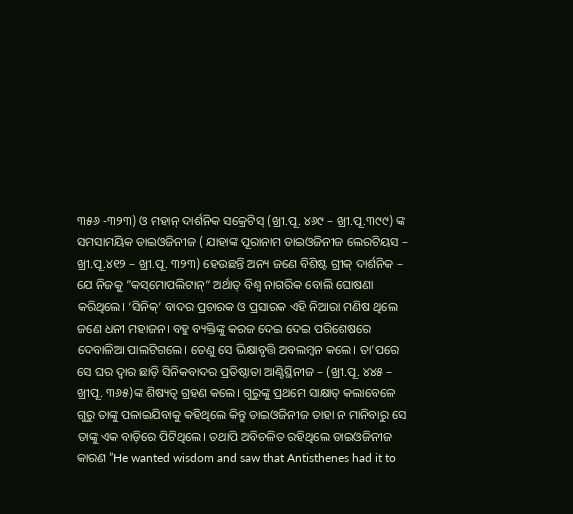୩୫୬ -୩୨୩) ଓ ମହାନ୍‌ ଦାର୍ଶନିକ ସକ୍ରେଟିସ୍‌ (ଖ୍ରୀ.ପୂ. ୪୬୯ – ଖ୍ରୀ.ପୂ.୩୯୯) ଙ୍କ ସମସାମୟିକ ଡାଇଓଜିନୀଜ ( ଯାହାଙ୍କ ପୂରାନାମ ଡାଇଓଜିନୀଜ ଲେରଟିୟସ – ଖ୍ରୀ.ପୂ.୪୧୨ – ଖ୍ରୀ.ପୂ. ୩୨୩) ହେଉଛନ୍ତି ଅନ୍ୟ ଜଣେ ବିଶିଷ୍ଟ ଗ୍ରୀକ୍‌ ଦାର୍ଶନିକ – ଯେ ନିଜକୁ ”କସ୍‌ମୋପଲିଟାନ୍‌“ ଅର୍ଥାତ୍‌ ବିଶ୍ୱ ନାଗରିକ ବୋଲି ଘୋଷଣା କରିଥିଲେ। ‘ସିନିକ୍‌’ ବାଦର ପ୍ରଚାରକ ଓ ପ୍ରସାରକ ଏହି ନିଆରା ମଣିଷ ଥିଲେ ଜଣେ ଧନୀ ମହାଜନ। ବହୁ ବ୍ୟକ୍ତିଙ୍କୁ କରଜ ଦେଇ ଦେଇ ପରିଶେଷରେ ଦେବାଳିଆ ପାଲଟିଗଲେ। ତେଣୁ ସେ ଭିକ୍ଷାବୃତ୍ତି ଅବଲମ୍ବନ କଲେ। ତା’ପରେ ସେ ଘର ଦ୍ୱାର ଛାଡ଼ି ସିନିକବାଦର ପ୍ରତିଷ୍ଠାତା ଆଣ୍ଟିସ୍ଥିନୀଜ – (ଖ୍ରୀ.ପୂ. ୪୪୫ – ଖ୍ରୀପୂ. ୩୬୫)ଙ୍କ ଶିଷ୍ୟତ୍ୱ ଗ୍ରହଣ କଲେ। ଗୁରୁଙ୍କୁ ପ୍ରଥମେ ସାକ୍ଷାତ୍‌ କଲାବେଳେ ଗୁରୁ ତାଙ୍କୁ ପଳାଇଯିବାକୁ କହିଥିଲେ କିନ୍ତୁ ଡାଇଓଜିନୀଜ ତାହା ନ ମାନିବାରୁ ସେ ତାଙ୍କୁ ଏକ ବାଡ଼ିରେ ପିଟିଥିଲେ। ତଥାପି ଅବିଚଳିତ ରହିଥିଲେ ଡାଇଓଜିନୀଜ କାରଣ ”He wanted wisdom and saw that Antisthenes had it to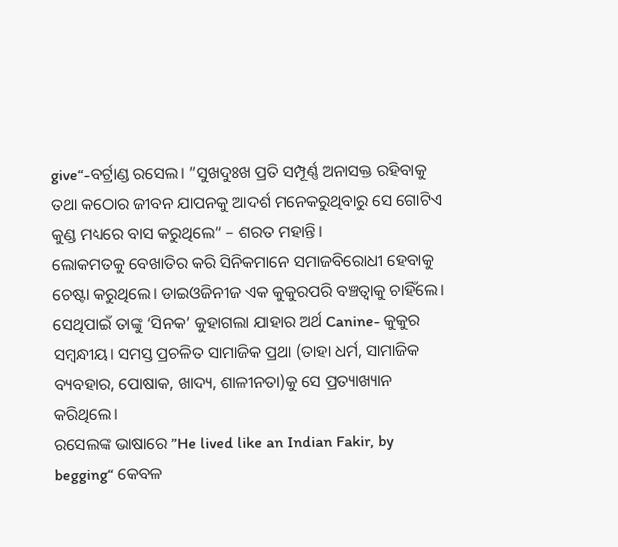give“-ବର୍ଟ୍ରାଣ୍ଡ ରସେଲ। ”ସୁଖଦୁଃଖ ପ୍ରତି ସମ୍ପୂର୍ଣ୍ଣ ଅନାସକ୍ତ ରହିବାକୁ ତଥା କଠୋର ଜୀବନ ଯାପନକୁ ଆଦର୍ଶ ମନେକରୁଥିବାରୁ ସେ ଗୋଟିଏ କୁଣ୍ଡ ମଧ୍ୟରେ ବାସ କରୁଥିଲେ“ – ଶରତ ମହାନ୍ତି।
ଲୋକମତକୁ ବେଖାତିର କରି ସିନିକମାନେ ସମାଜବିରୋଧୀ ହେବାକୁ ଚେଷ୍ଟା କରୁଥିଲେ। ଡାଇଓଜିନୀଜ ଏକ କୁକୁରପରି ବଞ୍ଚତ୍ବାକୁ ଚାହିଁଲେ। ସେଥିପାଇଁ ତାଙ୍କୁ ‘ସିନକ’ କୁହାଗଲା ଯାହାର ଅର୍ଥ Canine- କୁକୁର ସମ୍ବନ୍ଧୀୟ। ସମସ୍ତ ପ୍ରଚଳିତ ସାମାଜିକ ପ୍ରଥା (ତାହା ଧର୍ମ, ସାମାଜିକ ବ୍ୟବହାର, ପୋଷାକ, ଖାଦ୍ୟ, ଶାଳୀନତା)କୁ ସେ ପ୍ରତ୍ୟାଖ୍ୟାନ କରିଥିଲେ।
ରସେଲଙ୍କ ଭାଷାରେ ”He lived like an Indian Fakir, by begging“ କେବଳ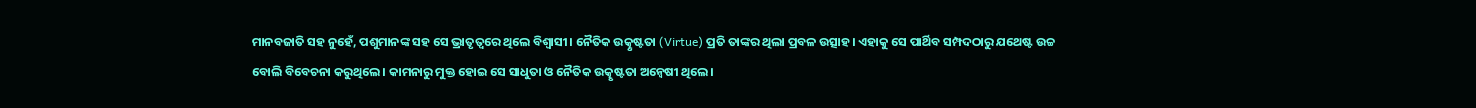ମାନବଜାତି ସହ ନୁହେଁ, ପଶୁମାନଙ୍କ ସହ ସେ ଭ୍ରାତୃତ୍ୱରେ ଥିଲେ ବିଶ୍ୱାସୀ। ନୈତିକ ଉତ୍କୃଷ୍ଟତା (Virtue) ପ୍ରତି ତାଙ୍କର ଥିଲା ପ୍ରବଳ ଉତ୍ସାହ। ଏହାକୁ ସେ ପାର୍ଥିବ ସମ୍ପଦଠାରୁ ଯଥେଷ୍ଟ ଉଚ୍ଚ ବୋଲି ବିବେଚନା କରୁଥିଲେ। କାମନାରୁ ମୁକ୍ତ ହୋଇ ସେ ସାଧୁତା ଓ ନୈତିକ ଉତ୍କୃଷ୍ଟତା ଅନ୍ବେଷୀ ଥିଲେ।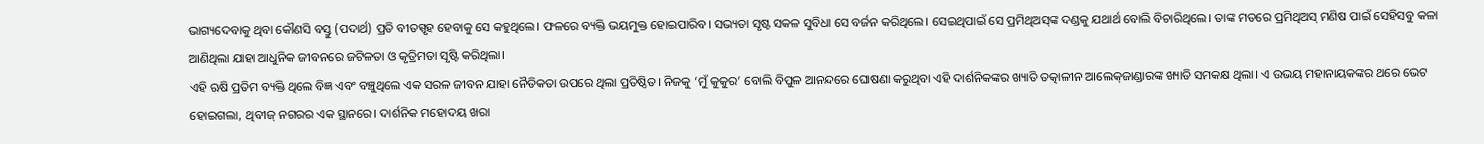ଭାଗ୍ୟଦେବାକୁ ଥିବା କୌଣସି ବସ୍ତୁ (ପଦାର୍ଥ) ପ୍ରତି ବୀତସ୍ପୃହ ହେବାକୁ ସେ କହୁଥିଲେ। ଫଳରେ ବ୍ୟକ୍ତି ଭୟମୁକ୍ତ ହୋଇପାରିବ। ସଭ୍ୟତା ସୃଷ୍ଟ ସକଳ ସୁବିଧା ସେ ବର୍ଜନ କରିଥିଲେ। ସେଇଥିପାଇଁ ସେ ପ୍ରମିଥିଅସ୍‌ଙ୍କ ଦଣ୍ଡକୁ ଯଥାର୍ଥ ବୋଲି ବିଚାରିଥିଲେ। ତାଙ୍କ ମତରେ ପ୍ରମିଥିଅସ୍‌ ମଣିଷ ପାଇଁ ସେହିସବୁ କଳା ଆଣିଥିଲା ଯାହା ଆଧୁନିକ ଜୀବନରେ ଜଟିଳତା ଓ କୃତ୍ରିମତା ସୃଷ୍ଟି କରିଥିଲା।
ଏହି ଋଷି ପ୍ରତିମ ବ୍ୟକ୍ତି ଥିଲେ ବିଜ୍ଞ ଏବଂ ବଞ୍ଚୁଥିଲେ ଏକ ସରଳ ଜୀବନ ଯାହା ନୈତିକତା ଉପରେ ଥିଲା ପ୍ରତିଷ୍ଠିତ। ନିଜକୁ ‘ମୁଁ କୁକୁର’ ବୋଲି ବିପୁଳ ଆନନ୍ଦରେ ଘୋଷଣା କରୁଥିବା ଏହି ଦାର୍ଶନିକଙ୍କର ଖ୍ୟାତି ତତ୍କାଳୀନ ଆଲେକ୍‌ଜାଣ୍ଡାରଙ୍କ ଖ୍ୟାତି ସମକକ୍ଷ ଥିଲା। ଏ ଉଭୟ ମହାନାୟକଙ୍କର ଥରେ ଭେଟ ହୋଇଗଲା, ଥିବୀଜ୍‌ ନଗରର ଏକ ସ୍ଥାନରେ। ଦାର୍ଶନିକ ମହୋଦୟ ଖରା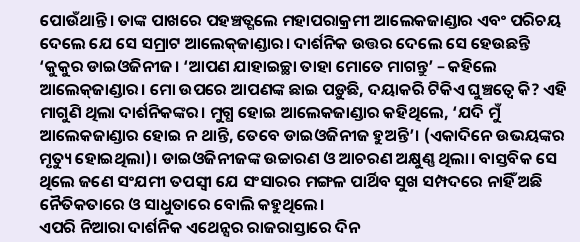ପୋଉଁଥାନ୍ତି। ତାଙ୍କ ପାଖରେ ପହଞ୍ଚତ୍ଗଲେ ମହାପରାକ୍ରମୀ ଆଲେକଜାଣ୍ଡାର ଏବଂ ପରିଚୟ ଦେଲେ ଯେ ସେ ସମ୍ରାଟ ଆଲେକ୍‌ଜାଣ୍ଡାର। ଦାର୍ଶନିକ ଉତ୍ତର ଦେଲେ ସେ ହେଉଛନ୍ତି ‘କୁକୁର ଡାଇଓଜିନୀଜ। ‘ଆପଣ ଯାହାଇଚ୍ଛା ତାହା ମୋତେ ମାଗନ୍ତୁ’ – କହିଲେ ଆଲେକ୍‌ଜାଣ୍ଡାର। ମୋ ଉପରେ ଆପଣଙ୍କ ଛାଇ ପଡ଼ୁଛି, ଦୟାକରି ଟିକିଏ ଘୁଞ୍ଚତ୍ବେ କି? ଏହି ମାଗୁଣି ଥିଲା ଦାର୍ଶନିକଙ୍କର। ମୁଗ୍ଧ ହୋଇ ଆଲେକଜାଣ୍ଡାର କହିଥିଲେ, ‘ଯଦି ମୁଁ ଆଲେକଜାଣ୍ଡାର ହୋଇ ନ ଥାନ୍ତି, ତେବେ ଡାଇଓଜିନୀଜ ହୁଅନ୍ତି’। (ଏକାଦିନେ ଉଭୟଙ୍କର ମୃତ୍ୟୁ ହୋଇଥିଲା)। ଡାଇଓଜିନୀଜଙ୍କ ଉଚ୍ଚାରଣ ଓ ଆଚରଣ ଅକ୍ଷୁଣ୍ଣ ଥିଲା। ବାସ୍ତବିକ ସେ ଥିଲେ ଜଣେ ସଂଯମୀ ତପସ୍ବୀ ଯେ ସଂସାରର ମଙ୍ଗଳ ପାର୍ଥିବ ସୁଖ ସମ୍ପଦରେ ନାହିଁ ଅଛି ନୈତିକତାରେ ଓ ସାଧୁତାରେ ବୋଲି କହୁଥିଲେ।
ଏପରି ନିଆରା ଦାର୍ଶନିକ ଏଥେନ୍ସର ରାଜରାସ୍ତାରେ ଦିନ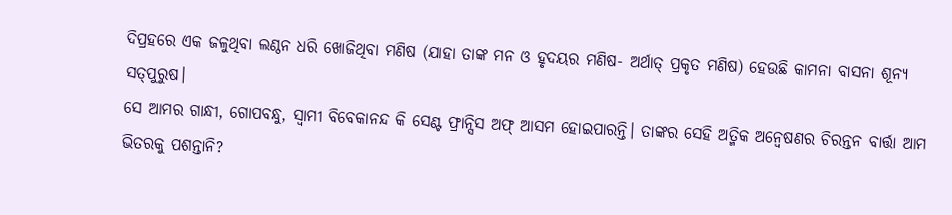ଦିପ୍ରହରେ ଏକ ଜଳୁଥିବା ଲଣ୍ଠନ ଧରି ଖୋଜିଥିବା ମଣିଷ (ଯାହା ତାଙ୍କ ମନ ଓ ହୃଦୟର ମଣିଷ- ଅର୍ଥାତ୍‌ ପ୍ରକୃତ ମଣିଷ) ହେଉଛି କାମନା ବାସନା ଶୂନ୍ୟ ସତ୍‌ପୁରୁଷ।
ସେ ଆମର ଗାନ୍ଧୀ, ଗୋପବନ୍ଧୁ, ସ୍ବାମୀ ବିବେକାନନ୍ଦ କି ସେଣ୍ଟ ଫ୍ରାନ୍ସିସ ଅଫ୍‌ ଆସମ ହୋଇପାରନ୍ତି। ତାଙ୍କର ସେହି ଅତ୍ମିକ ଅନ୍ବେଷଣର ଚିରନ୍ତନ ବାର୍ତ୍ତା ଆମ ଭିତରକୁ ପଶନ୍ତାନି?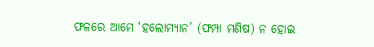ଫଳରେ ଆମେ ‘ହଲୋମ୍ୟାନ’ (ଫମ୍ପା ମଣିଷ) ନ ହୋଇ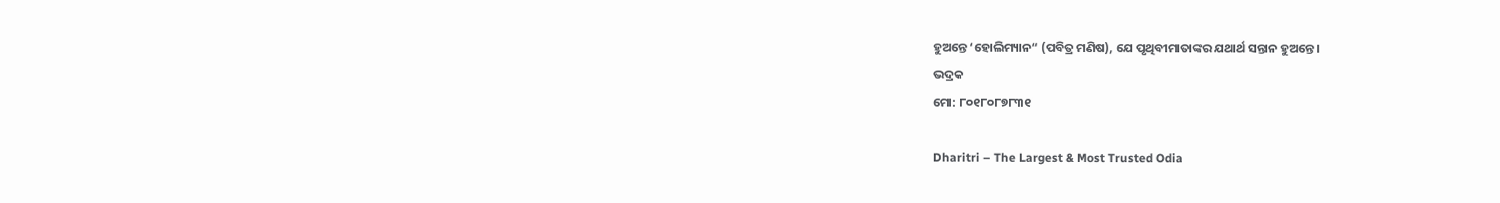ହୁଅନ୍ତେ ‘ହୋଲିମ୍ୟାନ“ (ପବିତ୍ର ମଣିଷ), ଯେ ପୃଥିବୀମାତାଙ୍କର ଯଥାର୍ଥ ସନ୍ତାନ ହୁଅନ୍ତେ।
ଭଦ୍ରକ
ମୋ: ୮୦୧୮୦୮୭୮୩୧

Dharitri – The Largest & Most Trusted Odia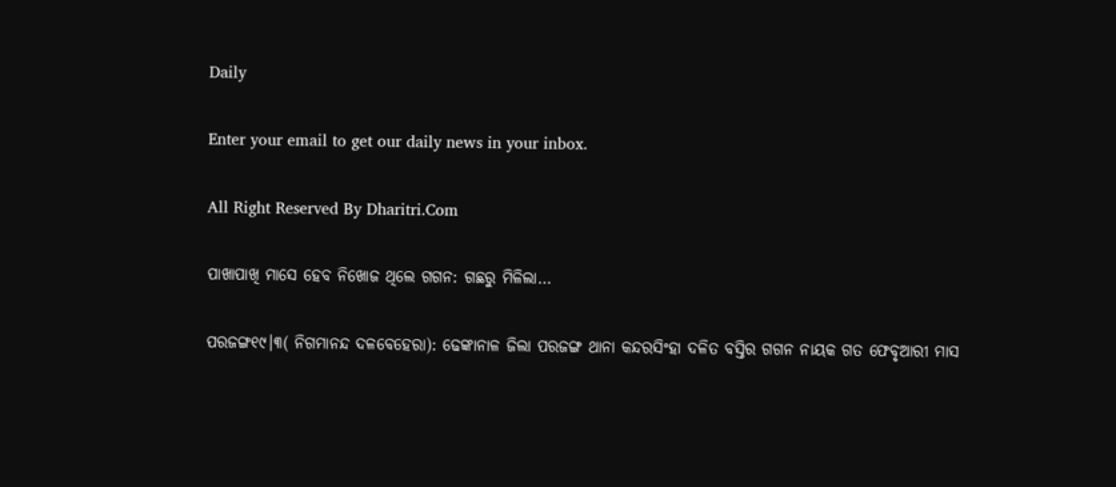Daily

Enter your email to get our daily news in your inbox.

All Right Reserved By Dharitri.Com

ପାଖାପାଖି ମାସେ ହେବ ନିଖୋଜ ଥିଲେ ଗଗନ: ଗଛରୁ ମିଳିଲା…

ପରଜଙ୍ଗ୧୯।୩( ନିଗମାନନ୍ଦ ଦଳବେହେରା): ଢେଙ୍କାନାଳ ଜିଲା ପରଜଙ୍ଗ ଥାନା କନ୍ଦରସିଂହା ଦଳିତ ବସ୍ତିର ଗଗନ ନାୟକ ଗତ ଫେବୃଆରୀ ମାସ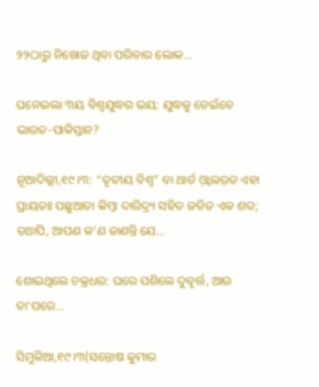୨୨ଠାରୁ ନିଖୋଜ ଥିବା ପରିବାର ଲୋକ…

ଘନେଇଲା ୩ୟ ବିଶ୍ୱଯୁଦ୍ଧର ଭୟ: ଯୁଦ୍ଧକୁ ଡେଇଁବେ ଭାରତ-ପାକିସ୍ତାନ?

ନୂଆଦିଲ୍ଲୀ,୧୯।୩: “ତୃତୀୟ ବିଶ୍ୱ” ବା ଥାର୍ଡ ଓ଼୍ବାଲର୍‌ଡ ଏହା ପ୍ରାୟତଃ ପଛୁଆତା କିମ୍ୱା ଦାରିଦ୍ର୍ୟ ସହିତ ଜଡିତ ଏକ ଶବ୍ଦ; ତଥାପି, ଆପଣ କ’ଣ ଜାଣନ୍ତି ଯେ…

ଶୋଇଥିଲେ ଚକ୍ରଧର: ଘରେ ପଶିଲେ ଦୁବୃର୍ତ୍ତ, ଆଉ ତା’ପରେ…

ସିମୁଳିଆ,୧୯।୩(ସନ୍ତୋଷ କୁମାର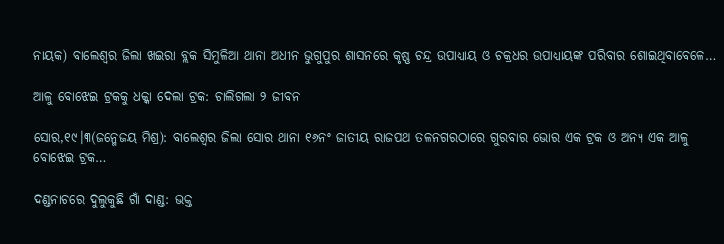ନାୟକ) ବାଲେଶ୍ୱର ଜିଲା ଖଇରା ବ୍ଲକ ସିମୁଳିଆ ଥାନା ଅଧୀନ ଭୁଗୁପୁର ଶାସନରେ କୃଷ୍ଣ ଚନ୍ଦ୍ର ଉପାଧ୍ୟାୟ ଓ ଚକ୍ରଧର ଉପାଧ୍ୟାୟଙ୍କ ପରିବାର ଶୋଇଥିବାବେଳେ…

ଆଳୁ ବୋଝେଇ ଟ୍ରକକୁ ଧକ୍କା ଦେଲା ଟ୍ରକ: ଚାଲିଗଲା ୨ ଜୀବନ

ସୋର,୧୯।୩(ଜନ୍ମେଜୟ ମିଶ୍ର): ବାଲେଶ୍ୱର ଜିଲା ସୋର ଥାନା ୧୬ନଂ ଜାତୀୟ ରାଜପଥ ତଳନଗରଠାରେ ଗୁରବାର ଭୋର ଏକ ଟ୍ରକ ଓ ଅନ୍ୟ ଏକ ଆଳୁ ବୋଝେଇ ଟ୍ରକ…

ଦଣ୍ଡନାଚରେ ଦୁଲୁକୁଛି ଗାଁ ଦାଣ୍ଡ: ଭକ୍ତ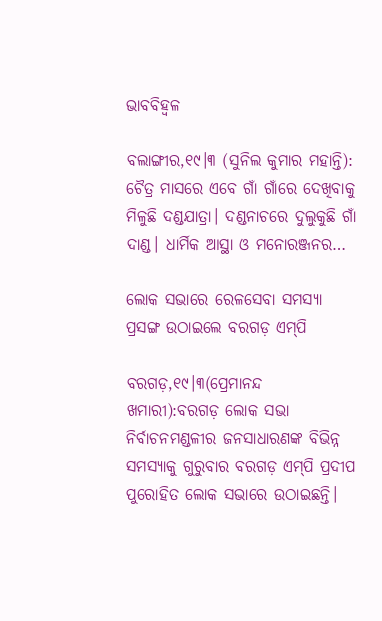ଭାବବିହ୍ବଳ

ବଲାଙ୍ଗୀର,୧୯।୩ (ସୁନିଲ କୁମାର ମହାନ୍ତି): ଚୈତ୍ର ମାସରେ ଏବେ ଗାଁ ଗାଁରେ ଦେଖିବାକୁ ମିଳୁଛି ଦଣ୍ଡଯାତ୍ରା। ଦଣ୍ଡନାଚରେ ଦୁଲୁକୁଛି ଗାଁ ଦାଣ୍ଡ। ଧାର୍ମିକ ଆସ୍ଥା ଓ ମନୋରଞ୍ଜନର…

ଲୋକ ସଭାରେ ରେଳସେବା ସମସ୍ୟା ପ୍ରସଙ୍ଗ ଉଠାଇଲେ ବରଗଡ଼ ଏମ୍‌ପି

ବରଗଡ଼,୧୯।୩(ପ୍ରେମାନନ୍ଦ ଖମାରୀ):ବରଗଡ଼ ଲୋକ ସଭା ନିର୍ବାଚନମଣ୍ଡଳୀର ଜନସାଧାରଣଙ୍କ ବିଭିନ୍ନ ସମସ୍ୟାକୁ ଗୁରୁବାର ବରଗଡ଼ ଏମ୍‌ପି ପ୍ରଦୀପ ପୁରୋହିତ ଲୋକ ସଭାରେ ଉଠାଇଛନ୍ତି।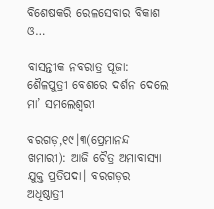ବିଶେଷକରି ରେଳସେବାର ବିକାଶ ଓ…

ବାସନ୍ତୀକ ନବରାତ୍ର ପୂଜା: ଶୈଳପୁତ୍ରୀ ବେଶରେ ଦର୍ଶନ ଦେଲେ ମା’ ସମଲେଶ୍ବରୀ

ବରଗଡ଼,୧୯।୩(ପ୍ରେମାନନ୍ଦ ଖମାରୀ): ଆଜି ଚୈତ୍ର ଅମାବାସ୍ୟା ଯୁକ୍ତ ପ୍ରତିପଦା। ବରଗଡ଼ର ଅଧିଷ୍ଠାତ୍ରୀ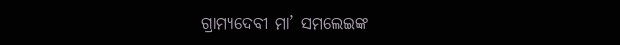ଗ୍ରାମ୍ୟଦେବୀ ମା’ ସମଲେଇଙ୍କ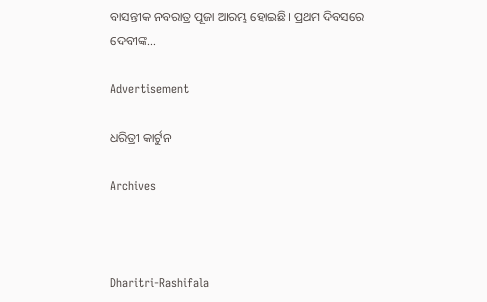ବାସନ୍ତୀକ ନବରାତ୍ର ପୂଜା ଆରମ୍ଭ ହୋଇଛି। ପ୍ରଥମ ଦିବସରେ ଦେବୀଙ୍କ…

Advertisement

ଧରିତ୍ରୀ କାର୍ଟୁନ

Archives



Dharitri-Rashifala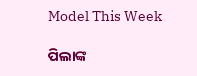Model This Week

ପିଲାଙ୍କ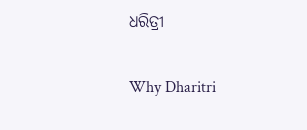ଧରିତ୍ରୀ

Why Dharitri